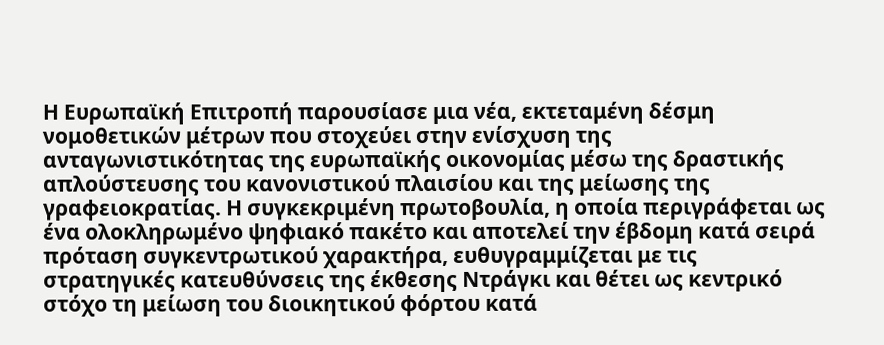Η Ευρωπαϊκή Επιτροπή παρουσίασε μια νέα, εκτεταμένη δέσμη νομοθετικών μέτρων που στοχεύει στην ενίσχυση της ανταγωνιστικότητας της ευρωπαϊκής οικονομίας μέσω της δραστικής απλούστευσης του κανονιστικού πλαισίου και της μείωσης της γραφειοκρατίας. Η συγκεκριμένη πρωτοβουλία, η οποία περιγράφεται ως ένα ολοκληρωμένο ψηφιακό πακέτο και αποτελεί την έβδομη κατά σειρά πρόταση συγκεντρωτικού χαρακτήρα, ευθυγραμμίζεται με τις στρατηγικές κατευθύνσεις της έκθεσης Ντράγκι και θέτει ως κεντρικό στόχο τη μείωση του διοικητικού φόρτου κατά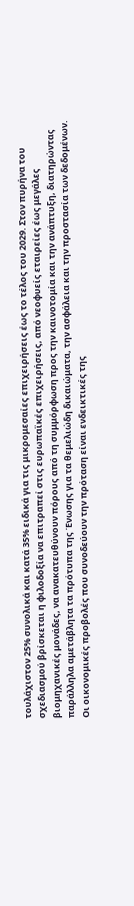τουλάχιστον 25% συνολικά και κατά 35% ειδικά για τις μικρομεσαίες επιχειρήσεις έως το τέλος του 2029. Στον πυρήνα του σχεδιασμού βρίσκεται η φιλοδοξία να επιτραπεί στις ευρωπαϊκές επιχειρήσεις, από νεοφυείς εταιρείες έως μεγάλες βιομηχανικές μονάδες, να ανακατευθύνουν πόρους από τη συμμόρφωση προς την καινοτομία και την ανάπτυξη, διατηρώντας παράλληλα αμετάβλητα τα πρότυπα της Ένωσης για τα θεμελιώδη δικαιώματα, την ασφάλεια και την προστασία των δεδομένων.
Οι οικονομικές προβολές που συνοδεύουν την πρόταση είναι ενδεικτικές της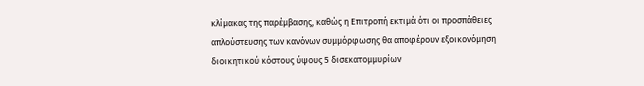κλίμακας της παρέμβασης, καθώς η Επιτροπή εκτιμά ότι οι προσπάθειες απλούστευσης των κανόνων συμμόρφωσης θα αποφέρουν εξοικονόμηση διοικητικού κόστους ύψους 5 δισεκατομμυρίων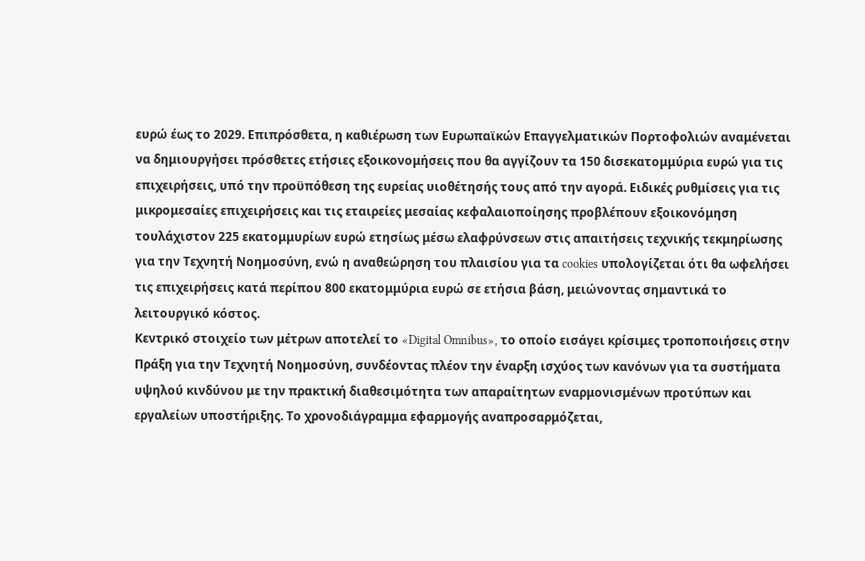ευρώ έως το 2029. Επιπρόσθετα, η καθιέρωση των Ευρωπαϊκών Επαγγελματικών Πορτοφολιών αναμένεται να δημιουργήσει πρόσθετες ετήσιες εξοικονομήσεις που θα αγγίζουν τα 150 δισεκατομμύρια ευρώ για τις επιχειρήσεις, υπό την προϋπόθεση της ευρείας υιοθέτησής τους από την αγορά. Ειδικές ρυθμίσεις για τις μικρομεσαίες επιχειρήσεις και τις εταιρείες μεσαίας κεφαλαιοποίησης προβλέπουν εξοικονόμηση τουλάχιστον 225 εκατομμυρίων ευρώ ετησίως μέσω ελαφρύνσεων στις απαιτήσεις τεχνικής τεκμηρίωσης για την Τεχνητή Νοημοσύνη, ενώ η αναθεώρηση του πλαισίου για τα cookies υπολογίζεται ότι θα ωφελήσει τις επιχειρήσεις κατά περίπου 800 εκατομμύρια ευρώ σε ετήσια βάση, μειώνοντας σημαντικά το λειτουργικό κόστος.
Κεντρικό στοιχείο των μέτρων αποτελεί το «Digital Omnibus», το οποίο εισάγει κρίσιμες τροποποιήσεις στην Πράξη για την Τεχνητή Νοημοσύνη, συνδέοντας πλέον την έναρξη ισχύος των κανόνων για τα συστήματα υψηλού κινδύνου με την πρακτική διαθεσιμότητα των απαραίτητων εναρμονισμένων προτύπων και εργαλείων υποστήριξης. Το χρονοδιάγραμμα εφαρμογής αναπροσαρμόζεται,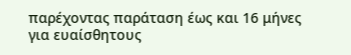παρέχοντας παράταση έως και 16 μήνες για ευαίσθητους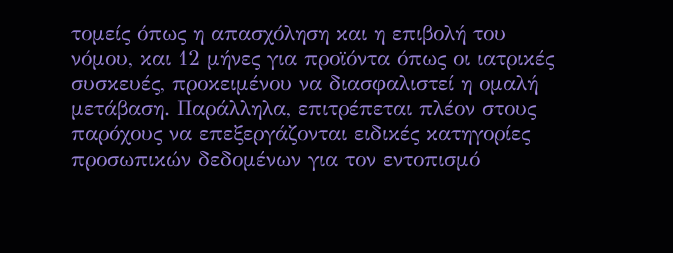τομείς όπως η απασχόληση και η επιβολή του νόμου, και 12 μήνες για προϊόντα όπως οι ιατρικές συσκευές, προκειμένου να διασφαλιστεί η ομαλή μετάβαση. Παράλληλα, επιτρέπεται πλέον στους παρόχους να επεξεργάζονται ειδικές κατηγορίες προσωπικών δεδομένων για τον εντοπισμό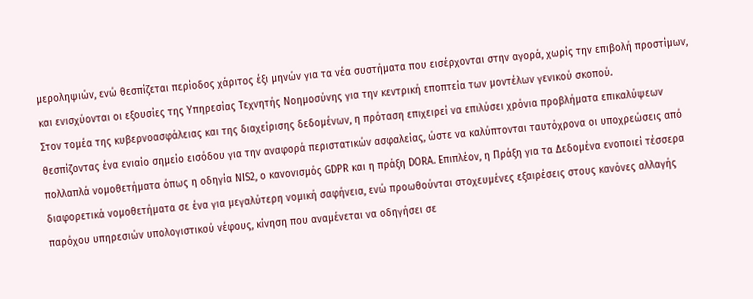μεροληψιών, ενώ θεσπίζεται περίοδος χάριτος έξι μηνών για τα νέα συστήματα που εισέρχονται στην αγορά, χωρίς την επιβολή προστίμων, και ενισχύονται οι εξουσίες της Υπηρεσίας Τεχνητής Νοημοσύνης για την κεντρική εποπτεία των μοντέλων γενικού σκοπού.
Στον τομέα της κυβερνοασφάλειας και της διαχείρισης δεδομένων, η πρόταση επιχειρεί να επιλύσει χρόνια προβλήματα επικαλύψεων θεσπίζοντας ένα ενιαίο σημείο εισόδου για την αναφορά περιστατικών ασφαλείας, ώστε να καλύπτονται ταυτόχρονα οι υποχρεώσεις από πολλαπλά νομοθετήματα όπως η οδηγία NIS2, ο κανονισμός GDPR και η πράξη DORA. Επιπλέον, η Πράξη για τα Δεδομένα ενοποιεί τέσσερα διαφορετικά νομοθετήματα σε ένα για μεγαλύτερη νομική σαφήνεια, ενώ προωθούνται στοχευμένες εξαιρέσεις στους κανόνες αλλαγής παρόχου υπηρεσιών υπολογιστικού νέφους, κίνηση που αναμένεται να οδηγήσει σε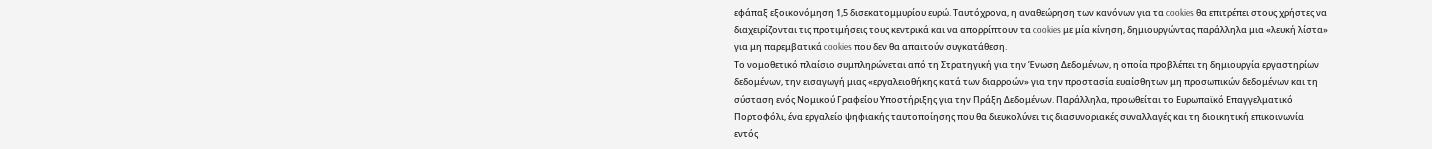εφάπαξ εξοικονόμηση 1,5 δισεκατομμυρίου ευρώ. Ταυτόχρονα, η αναθεώρηση των κανόνων για τα cookies θα επιτρέπει στους χρήστες να διαχειρίζονται τις προτιμήσεις τους κεντρικά και να απορρίπτουν τα cookies με μία κίνηση, δημιουργώντας παράλληλα μια «λευκή λίστα» για μη παρεμβατικά cookies που δεν θα απαιτούν συγκατάθεση.
Το νομοθετικό πλαίσιο συμπληρώνεται από τη Στρατηγική για την Ένωση Δεδομένων, η οποία προβλέπει τη δημιουργία εργαστηρίων δεδομένων, την εισαγωγή μιας «εργαλειοθήκης κατά των διαρροών» για την προστασία ευαίσθητων μη προσωπικών δεδομένων και τη σύσταση ενός Νομικού Γραφείου Υποστήριξης για την Πράξη Δεδομένων. Παράλληλα, προωθείται το Ευρωπαϊκό Επαγγελματικό Πορτοφόλι, ένα εργαλείο ψηφιακής ταυτοποίησης που θα διευκολύνει τις διασυνοριακές συναλλαγές και τη διοικητική επικοινωνία εντός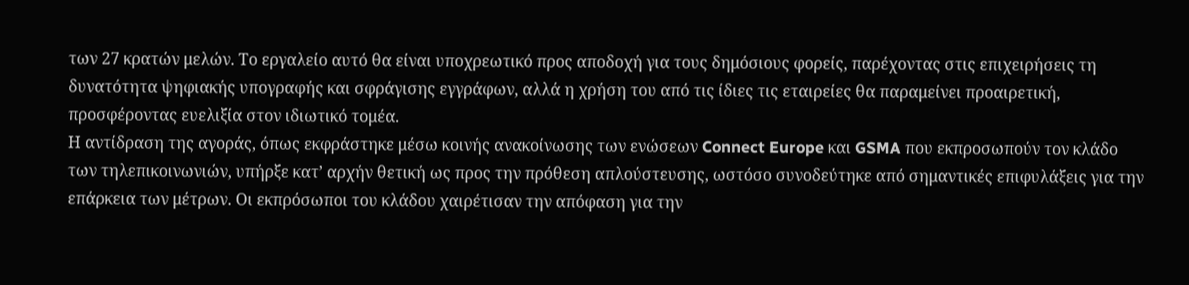των 27 κρατών μελών. Το εργαλείο αυτό θα είναι υποχρεωτικό προς αποδοχή για τους δημόσιους φορείς, παρέχοντας στις επιχειρήσεις τη δυνατότητα ψηφιακής υπογραφής και σφράγισης εγγράφων, αλλά η χρήση του από τις ίδιες τις εταιρείες θα παραμείνει προαιρετική, προσφέροντας ευελιξία στον ιδιωτικό τομέα.
Η αντίδραση της αγοράς, όπως εκφράστηκε μέσω κοινής ανακοίνωσης των ενώσεων Connect Europe και GSMA που εκπροσωπούν τον κλάδο των τηλεπικοινωνιών, υπήρξε κατ’ αρχήν θετική ως προς την πρόθεση απλούστευσης, ωστόσο συνοδεύτηκε από σημαντικές επιφυλάξεις για την επάρκεια των μέτρων. Οι εκπρόσωποι του κλάδου χαιρέτισαν την απόφαση για την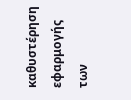καθυστέρηση εφαρμογής των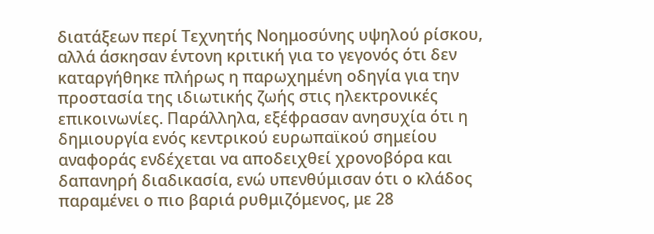διατάξεων περί Τεχνητής Νοημοσύνης υψηλού ρίσκου, αλλά άσκησαν έντονη κριτική για το γεγονός ότι δεν καταργήθηκε πλήρως η παρωχημένη οδηγία για την προστασία της ιδιωτικής ζωής στις ηλεκτρονικές επικοινωνίες. Παράλληλα, εξέφρασαν ανησυχία ότι η δημιουργία ενός κεντρικού ευρωπαϊκού σημείου αναφοράς ενδέχεται να αποδειχθεί χρονοβόρα και δαπανηρή διαδικασία, ενώ υπενθύμισαν ότι ο κλάδος παραμένει ο πιο βαριά ρυθμιζόμενος, με 28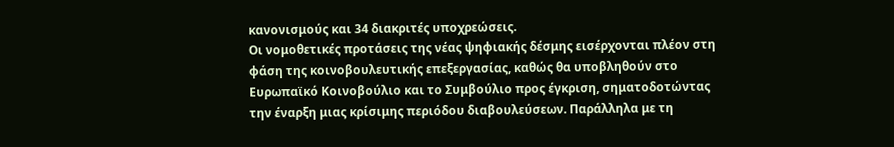κανονισμούς και 34 διακριτές υποχρεώσεις.
Οι νομοθετικές προτάσεις της νέας ψηφιακής δέσμης εισέρχονται πλέον στη φάση της κοινοβουλευτικής επεξεργασίας, καθώς θα υποβληθούν στο Ευρωπαϊκό Κοινοβούλιο και το Συμβούλιο προς έγκριση, σηματοδοτώντας την έναρξη μιας κρίσιμης περιόδου διαβουλεύσεων. Παράλληλα με τη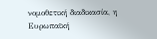νομοθετική διαδικασία, η Ευρωπαϊκή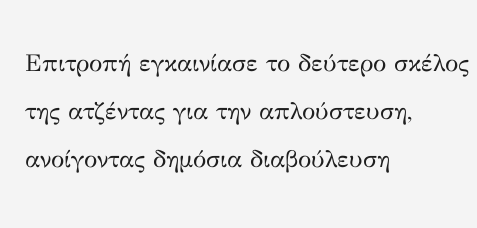Επιτροπή εγκαινίασε το δεύτερο σκέλος της ατζέντας για την απλούστευση, ανοίγοντας δημόσια διαβούλευση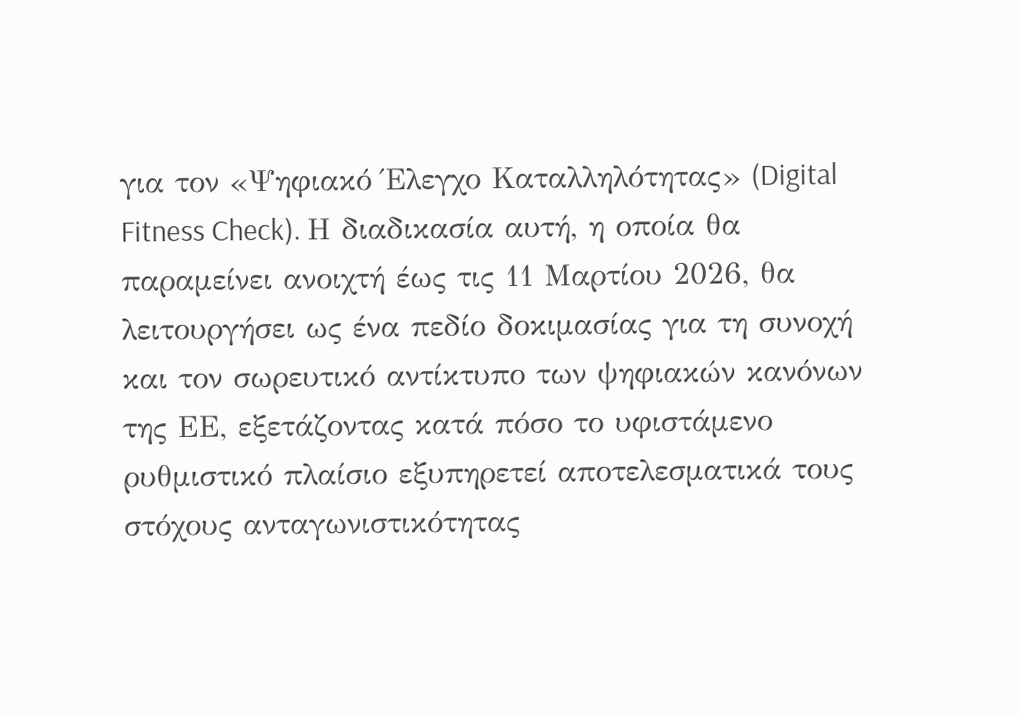για τον «Ψηφιακό Έλεγχο Καταλληλότητας» (Digital Fitness Check). Η διαδικασία αυτή, η οποία θα παραμείνει ανοιχτή έως τις 11 Μαρτίου 2026, θα λειτουργήσει ως ένα πεδίο δοκιμασίας για τη συνοχή και τον σωρευτικό αντίκτυπο των ψηφιακών κανόνων της ΕΕ, εξετάζοντας κατά πόσο το υφιστάμενο ρυθμιστικό πλαίσιο εξυπηρετεί αποτελεσματικά τους στόχους ανταγωνιστικότητας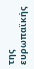της ευρωπαϊκής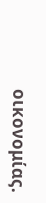οικονομίας.